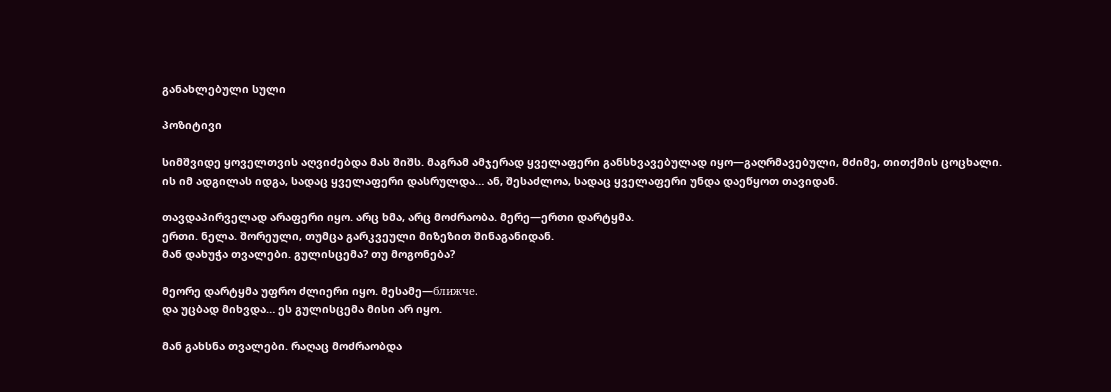განახლებული სული

პოზიტივი

სიმშვიდე ყოველთვის აღვიძებდა მას შიშს. მაგრამ ამჯერად ყველაფერი განსხვავებულად იყო—გაღრმავებული, მძიმე, თითქმის ცოცხალი. ის იმ ადგილას იდგა, სადაც ყველაფერი დასრულდა… ან, შესაძლოა, სადაც ყველაფერი უნდა დაეწყოთ თავიდან.

თავდაპირველად არაფერი იყო. არც ხმა, არც მოძრაობა. მერე—ერთი დარტყმა.
ერთი. ნელა. შორეული, თუმცა გარკვეული მიზეზით შინაგანიდან.
მან დახუჭა თვალები. გულისცემა? თუ მოგონება?

მეორე დარტყმა უფრო ძლიერი იყო. მესამე—ближче.
და უცბად მიხვდა… ეს გულისცემა მისი არ იყო.

მან გახსნა თვალები. რაღაც მოძრაობდა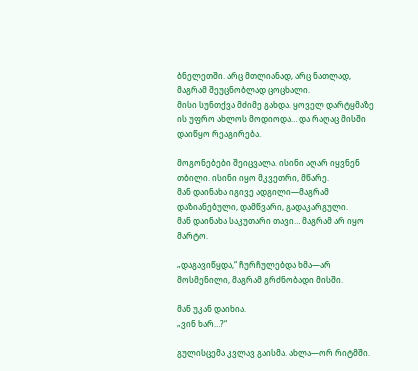ბნელეთში. არც მთლიანად, არც ნათლად, მაგრამ შეუცნობლად ცოცხალი.
მისი სუნთქვა მძიმე გახდა. ყოველ დარტყმაზე ის უფრო ახლოს მოდიოდა… და რაღაც მისში დაიწყო რეაგირება.

მოგონებები შეიცვალა. ისინი აღარ იყვნენ თბილი. ისინი იყო მკვეთრი, მწარე.
მან დაინახა იგივე ადგილი—მაგრამ დაზიანებული, დამწვარი, გადაკარგული.
მან დაინახა საკუთარი თავი… მაგრამ არ იყო მარტო.

„დაგავიწყდა,“ ჩურჩულებდა ხმა—არ მოსმენილი, მაგრამ გრძნობადი მისში.

მან უკან დაიხია.
„ვინ ხარ…?“

გულისცემა კვლავ გაისმა. ახლა—ორ რიტმში.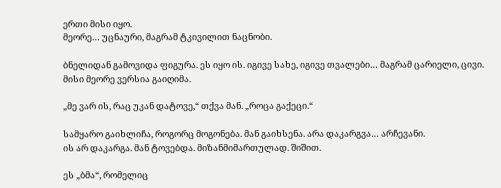ერთი მისი იყო.
მეორე… უცნაური, მაგრამ ტკივილით ნაცნობი.

ბნელიდან გამოვიდა ფიგურა. ეს იყო ის. იგივე სახე, იგივე თვალები… მაგრამ ცარიელი, ცივი.
მისი მეორე ვერსია გაიღიმა.

„მე ვარ ის, რაც უკან დატოვე,“ თქვა მან. „როცა გაქეცი.“

სამყარო გაიხლიჩა, როგორც მოგონება. მან გაიხსენა. არა დაკარგვა… არჩევანი.
ის არ დაკარგა. მან ტოვებდა. მიზანმიმართულად. შიშით.

ეს „ბმა“, რომელიც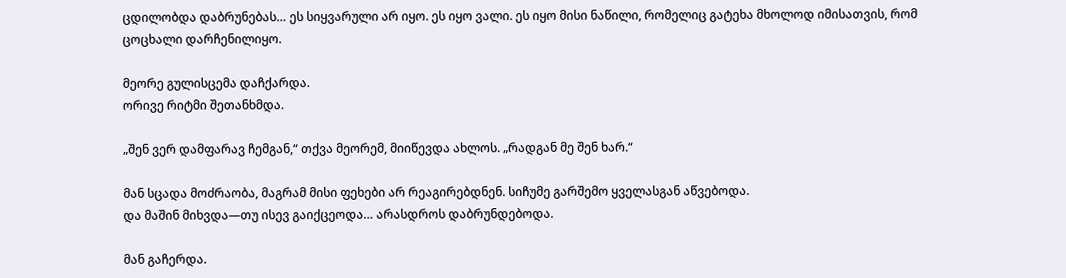ცდილობდა დაბრუნებას… ეს სიყვარული არ იყო. ეს იყო ვალი. ეს იყო მისი ნაწილი, რომელიც გატეხა მხოლოდ იმისათვის, რომ ცოცხალი დარჩენილიყო.

მეორე გულისცემა დაჩქარდა.
ორივე რიტმი შეთანხმდა.

„შენ ვერ დამფარავ ჩემგან,“ თქვა მეორემ, მიიწევდა ახლოს. „რადგან მე შენ ხარ.“

მან სცადა მოძრაობა, მაგრამ მისი ფეხები არ რეაგირებდნენ. სიჩუმე გარშემო ყველასგან აწვებოდა.
და მაშინ მიხვდა—თუ ისევ გაიქცეოდა… არასდროს დაბრუნდებოდა.

მან გაჩერდა.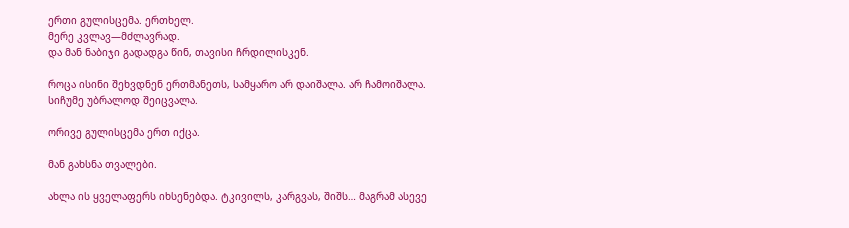ერთი გულისცემა. ერთხელ.
მერე კვლავ—მძლავრად.
და მან ნაბიჯი გადადგა წინ, თავისი ჩრდილისკენ.

როცა ისინი შეხვდნენ ერთმანეთს, სამყარო არ დაიშალა. არ ჩამოიშალა.
სიჩუმე უბრალოდ შეიცვალა.

ორივე გულისცემა ერთ იქცა.

მან გახსნა თვალები.

ახლა ის ყველაფერს იხსენებდა. ტკივილს, კარგვას, შიშს… მაგრამ ასევე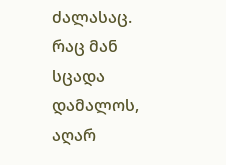ძალასაც.
რაც მან სცადა დამალოს, აღარ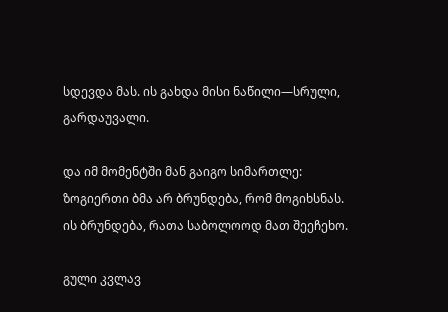სდევდა მას. ის გახდა მისი ნაწილი—სრული, გარდაუვალი.

და იმ მომენტში მან გაიგო სიმართლე:
ზოგიერთი ბმა არ ბრუნდება, რომ მოგიხსნას.
ის ბრუნდება, რათა საბოლოოდ მათ შეეჩეხო.

გული კვლავ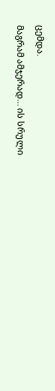ცემდა.
მაგრამ ამჯერად… ის სრული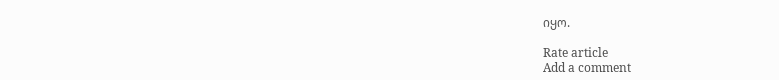იყო.

Rate article
Add a comment